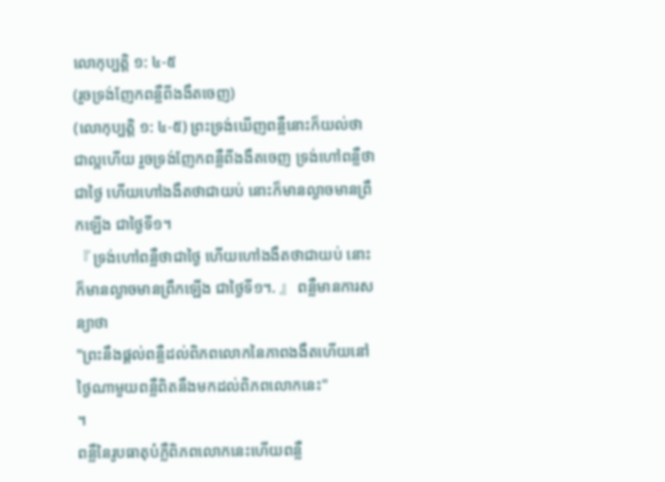លោកុប្បត្ដិ ១: ៤-៥
(រួចទ្រង់ញែកពន្លឺពីងងឹតចេញ)
(លោកុប្បត្ដិ ១: ៤-៥) ព្រះទ្រង់ឃើញពន្លឺនោះក៏យល់ថាជាល្អហើយ រួចទ្រង់ញែកពន្លឺពីងងឹតចេញ ទ្រង់ហៅពន្លឺថាជាថ្ងៃ ហើយហៅងងឹតថាជាយប់ នោះក៏មានល្ងាចមានព្រឹកឡើង ជាថ្ងៃទី១។
『 ទ្រង់ហៅពន្លឺថាជាថ្ងៃ ហើយហៅងងឹតថាជាយប់ នោះក៏មានល្ងាចមានព្រឹកឡើង ជាថ្ងៃទី១។. 』 ពន្លឺមានការសន្យាថា
"ព្រះនឹងផ្តល់ពន្លឺដល់ពិភពលោកនៃភាពងងឹតហើយនៅថ្ងៃណាមួយពន្លឺពិតនឹងមកដល់ពិភពលោកនេះ"
។
ពន្លឺនៃរូបធាតុបំភ្លឺពិភពលោកនេះហើយពន្លឺ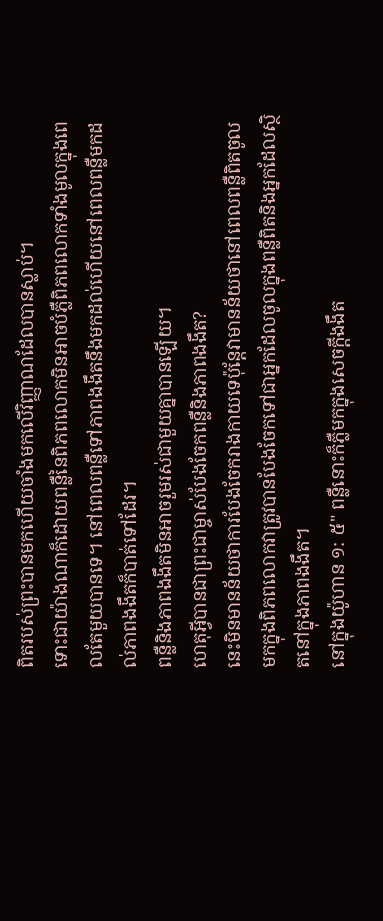ពិតរបស់ព្រះបានមកហើយចាំងមកលើវិញ្ញាណដែលបានស្លាប់។
ទោះជាយ៉ាងណាក៏ដោយពន្លឺនៃពិភពលោកមិនអាចបំភ្លឺពិភពលោកទាំងមូលក្នុងពេលតែមួយបានទេ។ នៅពេលពន្លឺទៅភាពងងឹតនឹងមកដល់ហើយនៅពេលពន្លឺមកដល់ភាពងងឹតក៏បាត់ទៅដែរ។
ពន្លឺនិងភាពងងឹតមិនអាចរួមរស់ជាមួយគ្នាបានឡើយ។
ហេតុអ្វីបានជាព្រះជាម្ចាស់បែងចែកពន្លឺនិងភាពងងឹត?
នេះមិនមានន័យថាការបែងចែករាងកាយទេប៉ុន្តែវាមានន័យថានៅពេលពន្លឺពិតចូលមកក្នុងពិភពលោកវាត្រូវបានបែងចែកទៅជាអ្នកដែលចូលក្នុងពន្លឺពិតនិងអ្នកដែលស្ថិតនៅក្នុងភាពងងឹត។
នៅក្នុងយ៉ូហាន ១: ៥" ពន្លឺនោះក៏ភ្លឺមកក្នុងសេចក្ដីងងឹត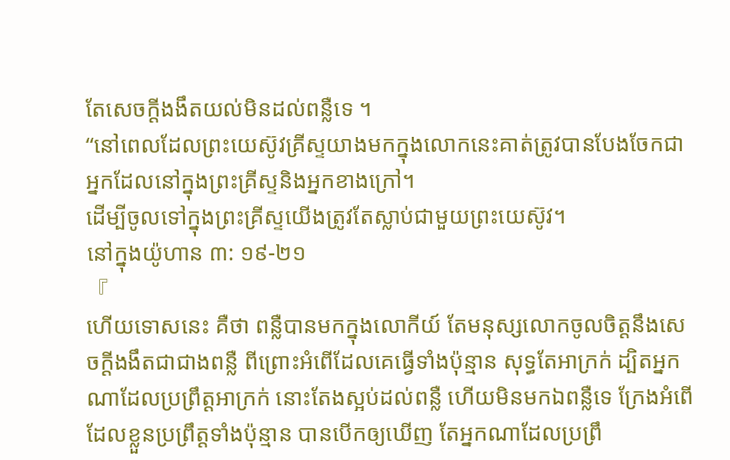តែសេចក្ដីងងឹតយល់មិនដល់ពន្លឺទេ ។
“នៅពេលដែលព្រះយេស៊ូវគ្រីស្ទយាងមកក្នុងលោកនេះគាត់ត្រូវបានបែងចែកជាអ្នកដែលនៅក្នុងព្រះគ្រីស្ទនិងអ្នកខាងក្រៅ។
ដើម្បីចូលទៅក្នុងព្រះគ្រីស្ទយើងត្រូវតែស្លាប់ជាមួយព្រះយេស៊ូវ។
នៅក្នុងយ៉ូហាន ៣: ១៩-២១
『
ហើយទោសនេះ គឺថា ពន្លឺបានមកក្នុងលោកីយ៍ តែមនុស្សលោកចូលចិត្តនឹងសេចក្ដីងងឹតជាជាងពន្លឺ ពីព្រោះអំពើដែលគេធ្វើទាំងប៉ុន្មាន សុទ្ធតែអាក្រក់ ដ្បិតអ្នកណាដែលប្រព្រឹត្តអាក្រក់ នោះតែងស្អប់ដល់ពន្លឺ ហើយមិនមកឯពន្លឺទេ ក្រែងអំពើដែលខ្លួនប្រព្រឹត្តទាំងប៉ុន្មាន បានបើកឲ្យឃើញ តែអ្នកណាដែលប្រព្រឹ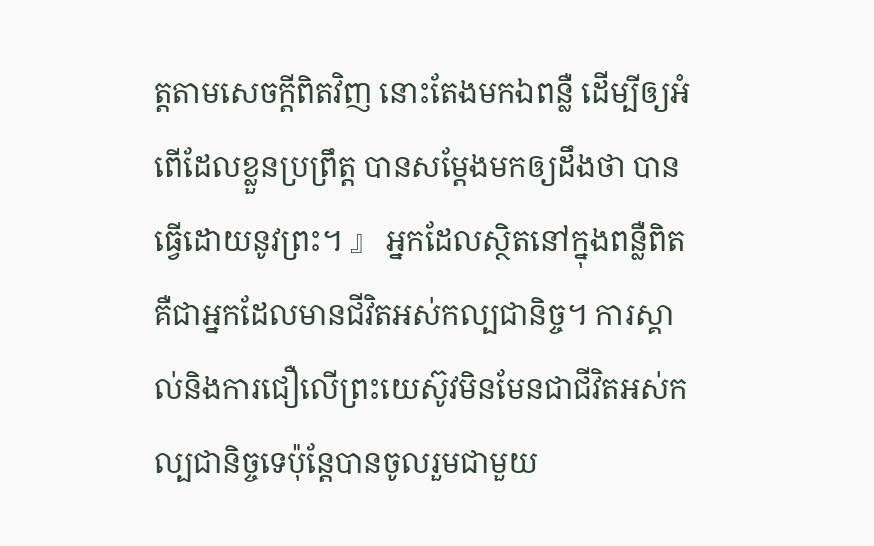ត្តតាមសេចក្ដីពិតវិញ នោះតែងមកឯពន្លឺ ដើម្បីឲ្យអំពើដែលខ្លួនប្រព្រឹត្ត បានសម្ដែងមកឲ្យដឹងថា បានធ្វើដោយនូវព្រះ។ 』 អ្នកដែលស្ថិតនៅក្នុងពន្លឺពិតគឺជាអ្នកដែលមានជីវិតអស់កល្បជានិច្ច។ ការស្គាល់និងការជឿលើព្រះយេស៊ូវមិនមែនជាជីវិតអស់កល្បជានិច្ចទេប៉ុន្តែបានចូលរួមជាមួយ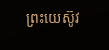ព្រះយេស៊ូវ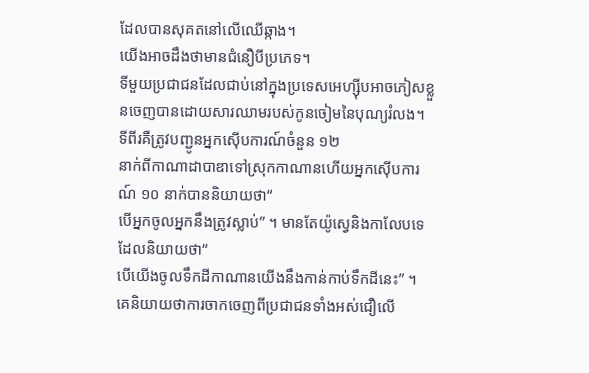ដែលបានសុគតនៅលើឈើឆ្កាង។
យើងអាចដឹងថាមានជំនឿបីប្រភេទ។
ទីមួយប្រជាជនដែលជាប់នៅក្នុងប្រទេសអេហ្ស៊ីបអាចភៀសខ្លួនចេញបានដោយសារឈាមរបស់កូនចៀមនៃបុណ្យរំលង។
ទីពីរគឺត្រូវបញ្ជូនអ្នកស៊ើបការណ៍ចំនួន ១២
នាក់ពីកាណាដាបាឌាទៅស្រុកកាណានហើយអ្នកស៊ើបការណ៍ ១០ នាក់បាននិយាយថា“
បើអ្នកចូលអ្នកនឹងត្រូវស្លាប់” ។ មានតែយ៉ូស្វេនិងកាលែបទេដែលនិយាយថា“
បើយើងចូលទឹកដីកាណានយើងនឹងកាន់កាប់ទឹកដីនេះ” ។
គេនិយាយថាការចាកចេញពីប្រជាជនទាំងអស់ជឿលើ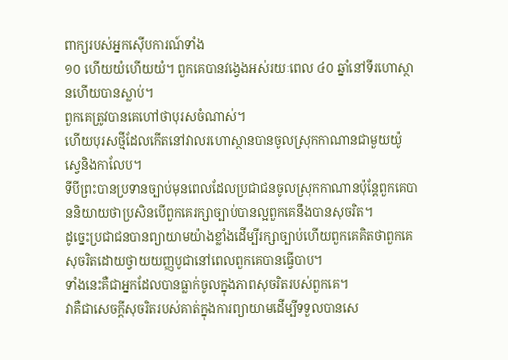ពាក្យរបស់អ្នកស៊ើបការណ៍ទាំង
១០ ហើយយំហើយយំ។ ពួកគេបានវង្វេងអស់រយៈពេល ៤០ ឆ្នាំនៅទីរហោស្ថានហើយបានស្លាប់។
ពួកគេត្រូវបានគេហៅថាបុរសចំណាស់។
ហើយបុរសថ្មីដែលកើតនៅវាលរហោស្ថានបានចូលស្រុកកាណានជាមួយយ៉ូស្វេនិងកាលែប។
ទីបីព្រះបានប្រទានច្បាប់មុនពេលដែលប្រជាជនចូលស្រុកកាណានប៉ុន្តែពួកគេបាននិយាយថាប្រសិនបើពួកគេរក្សាច្បាប់បានល្អពួកគេនឹងបានសុចរិត។
ដូច្នេះប្រជាជនបានព្យាយាមយ៉ាងខ្លាំងដើម្បីរក្សាច្បាប់ហើយពួកគេគិតថាពួកគេសុចរិតដោយថ្វាយយញ្ញបូជានៅពេលពួកគេបានធ្វើបាប។
ទាំងនេះគឺជាអ្នកដែលបានធ្លាក់ចូលក្នុងភាពសុចរិតរបស់ពួកគេ។
វាគឺជាសេចក្តីសុចរិតរបស់គាត់ក្នុងការព្យាយាមដើម្បីទទួលបានសេ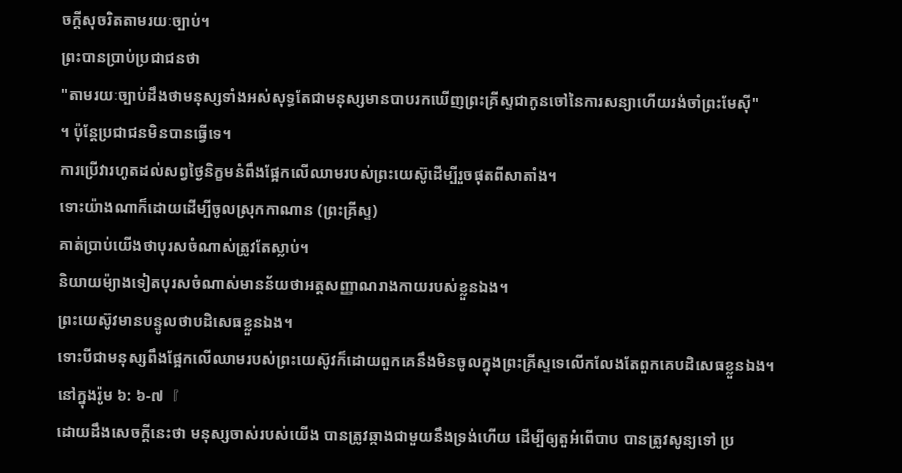ចក្តីសុចរិតតាមរយៈច្បាប់។
ព្រះបានប្រាប់ប្រជាជនថា
"តាមរយៈច្បាប់ដឹងថាមនុស្សទាំងអស់សុទ្ធតែជាមនុស្សមានបាបរកឃើញព្រះគ្រីស្ទជាកូនចៅនៃការសន្យាហើយរង់ចាំព្រះមែស៊ី"
។ ប៉ុន្តែប្រជាជនមិនបានធ្វើទេ។
ការប្រើវារហូតដល់សព្វថ្ងៃនិក្ខមនំពឹងផ្អែកលើឈាមរបស់ព្រះយេស៊ូដើម្បីរួចផុតពីសាតាំង។
ទោះយ៉ាងណាក៏ដោយដើម្បីចូលស្រុកកាណាន (ព្រះគ្រីស្ទ)
គាត់ប្រាប់យើងថាបុរសចំណាស់ត្រូវតែស្លាប់។
និយាយម៉្យាងទៀតបុរសចំណាស់មានន័យថាអត្តសញ្ញាណរាងកាយរបស់ខ្លួនឯង។
ព្រះយេស៊ូវមានបន្ទូលថាបដិសេធខ្លួនឯង។
ទោះបីជាមនុស្សពឹងផ្អែកលើឈាមរបស់ព្រះយេស៊ូវក៏ដោយពួកគេនឹងមិនចូលក្នុងព្រះគ្រីស្ទទេលើកលែងតែពួកគេបដិសេធខ្លួនឯង។
នៅក្នុងរ៉ូម ៦: ៦-៧『
ដោយដឹងសេចក្ដីនេះថា មនុស្សចាស់របស់យើង បានត្រូវឆ្កាងជាមួយនឹងទ្រង់ហើយ ដើម្បីឲ្យតួអំពើបាប បានត្រូវសូន្យទៅ ប្រ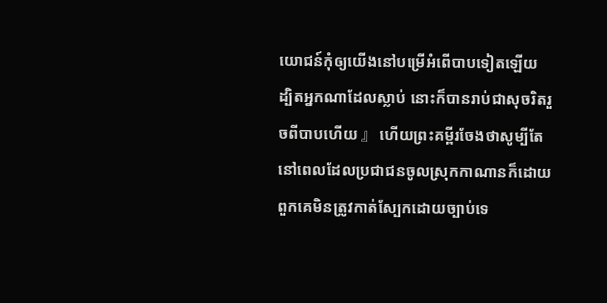យោជន៍កុំឲ្យយើងនៅបម្រើអំពើបាបទៀតឡើយ ដ្បិតអ្នកណាដែលស្លាប់ នោះក៏បានរាប់ជាសុចរិតរួចពីបាបហើយ 』 ហើយព្រះគម្ពីរចែងថាសូម្បីតែនៅពេលដែលប្រជាជនចូលស្រុកកាណានក៏ដោយពួកគេមិនត្រូវកាត់ស្បែកដោយច្បាប់ទេ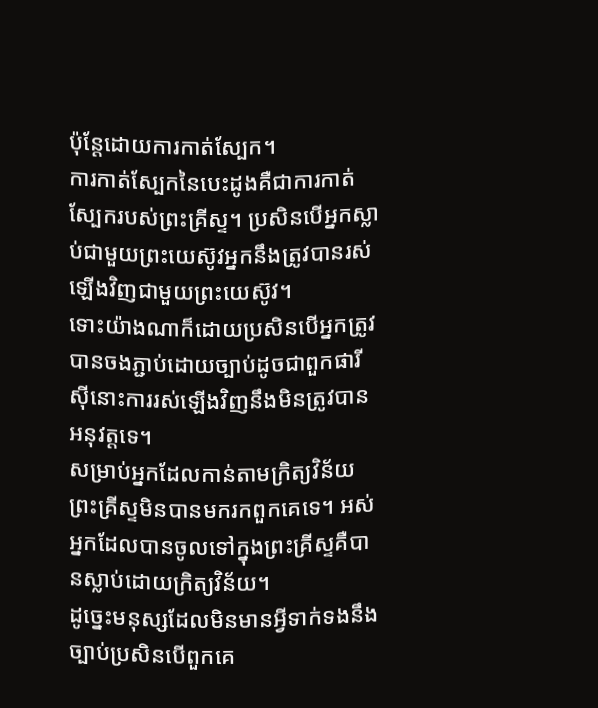ប៉ុន្តែដោយការកាត់ស្បែក។
ការកាត់ស្បែកនៃបេះដូងគឺជាការកាត់ស្បែករបស់ព្រះគ្រីស្ទ។ ប្រសិនបើអ្នកស្លាប់ជាមួយព្រះយេស៊ូវអ្នកនឹងត្រូវបានរស់ឡើងវិញជាមួយព្រះយេស៊ូវ។
ទោះយ៉ាងណាក៏ដោយប្រសិនបើអ្នកត្រូវបានចងភ្ជាប់ដោយច្បាប់ដូចជាពួកផារីស៊ីនោះការរស់ឡើងវិញនឹងមិនត្រូវបានអនុវត្តទេ។
សម្រាប់អ្នកដែលកាន់តាមក្រិត្យវិន័យព្រះគ្រីស្ទមិនបានមករកពួកគេទេ។ អស់អ្នកដែលបានចូលទៅក្នុងព្រះគ្រីស្ទគឺបានស្លាប់ដោយក្រិត្យវិន័យ។
ដូច្នេះមនុស្សដែលមិនមានអ្វីទាក់ទងនឹងច្បាប់ប្រសិនបើពួកគេ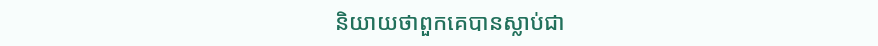និយាយថាពួកគេបានស្លាប់ជា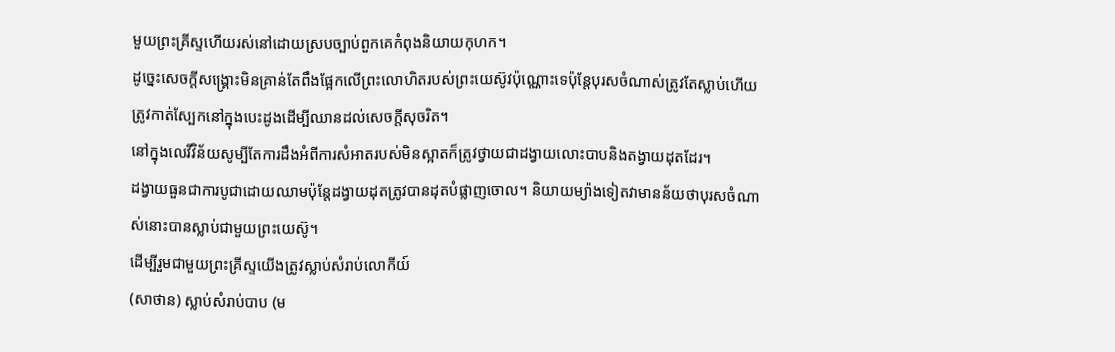មួយព្រះគ្រីស្ទហើយរស់នៅដោយស្របច្បាប់ពួកគេកំពុងនិយាយកុហក។
ដូច្នេះសេចក្ដីសង្រ្គោះមិនគ្រាន់តែពឹងផ្អែកលើព្រះលោហិតរបស់ព្រះយេស៊ូវប៉ុណ្ណោះទេប៉ុន្តែបុរសចំណាស់ត្រូវតែស្លាប់ហើយត្រូវកាត់ស្បែកនៅក្នុងបេះដូងដើម្បីឈានដល់សេចក្តីសុចរិត។
នៅក្នុងលេវីវិន័យសូម្បីតែការដឹងអំពីការសំអាតរបស់មិនស្អាតក៏ត្រូវថ្វាយជាដង្វាយលោះបាបនិងតង្វាយដុតដែរ។
ដង្វាយធួនជាការបូជាដោយឈាមប៉ុន្តែដង្វាយដុតត្រូវបានដុតបំផ្លាញចោល។ និយាយម្យ៉ាងទៀតវាមានន័យថាបុរសចំណាស់នោះបានស្លាប់ជាមួយព្រះយេស៊ូ។
ដើម្បីរួមជាមួយព្រះគ្រីស្ទយើងត្រូវស្លាប់សំរាប់លោកីយ៍
(សាថាន) ស្លាប់សំរាប់បាប (ម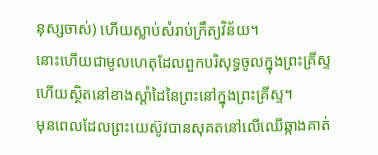នុស្សចាស់) ហើយស្លាប់សំរាប់ក្រឹត្យវិន័យ។
នោះហើយជាមូលហេតុដែលពួកបរិសុទ្ធចូលក្នុងព្រះគ្រីស្ទហើយស្ថិតនៅខាងស្តាំដៃនៃព្រះនៅក្នុងព្រះគ្រីស្ទ។
មុនពេលដែលព្រះយេស៊ូវបានសុគតនៅលើឈើឆ្កាងគាត់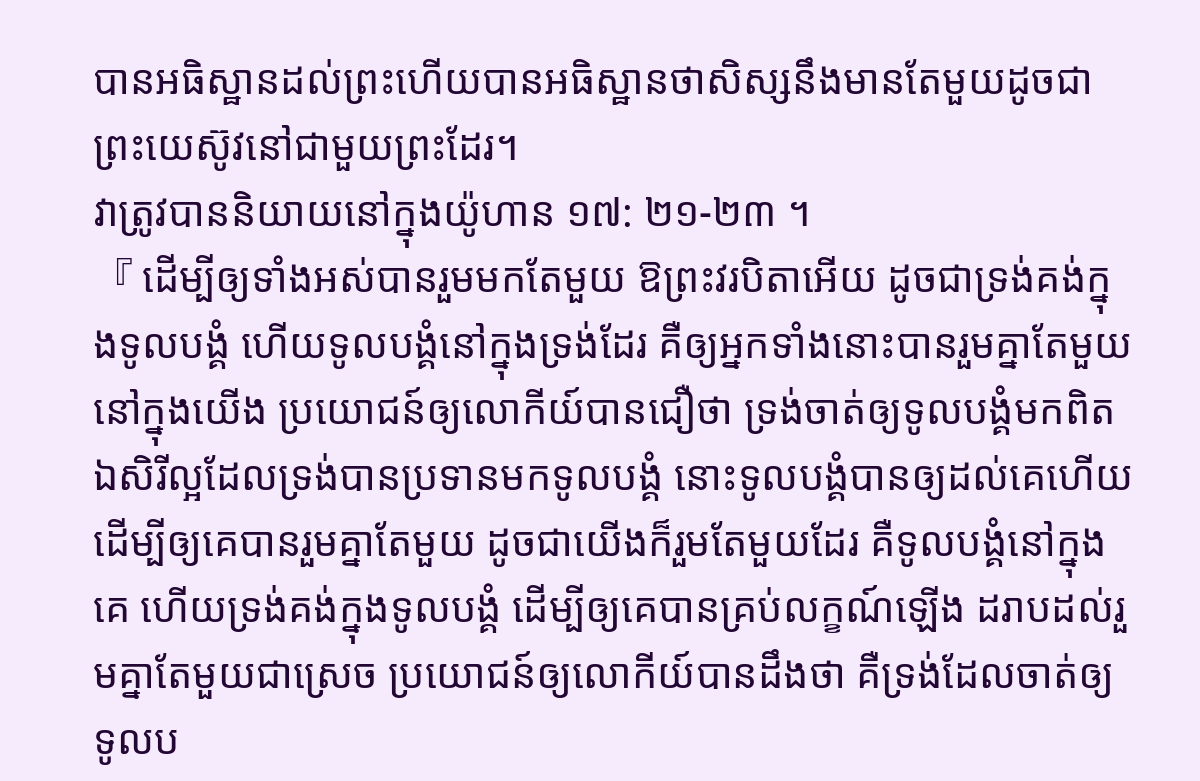បានអធិស្ឋានដល់ព្រះហើយបានអធិស្ឋានថាសិស្សនឹងមានតែមួយដូចជាព្រះយេស៊ូវនៅជាមួយព្រះដែរ។
វាត្រូវបាននិយាយនៅក្នុងយ៉ូហាន ១៧: ២១-២៣ ។
『 ដើម្បីឲ្យទាំងអស់បានរួមមកតែមួយ ឱព្រះវរបិតាអើយ ដូចជាទ្រង់គង់ក្នុងទូលបង្គំ ហើយទូលបង្គំនៅក្នុងទ្រង់ដែរ គឺឲ្យអ្នកទាំងនោះបានរួមគ្នាតែមួយ នៅក្នុងយើង ប្រយោជន៍ឲ្យលោកីយ៍បានជឿថា ទ្រង់ចាត់ឲ្យទូលបង្គំមកពិត ឯសិរីល្អដែលទ្រង់បានប្រទានមកទូលបង្គំ នោះទូលបង្គំបានឲ្យដល់គេហើយ ដើម្បីឲ្យគេបានរួមគ្នាតែមួយ ដូចជាយើងក៏រួមតែមួយដែរ គឺទូលបង្គំនៅក្នុងគេ ហើយទ្រង់គង់ក្នុងទូលបង្គំ ដើម្បីឲ្យគេបានគ្រប់លក្ខណ៍ឡើង ដរាបដល់រួមគ្នាតែមួយជាស្រេច ប្រយោជន៍ឲ្យលោកីយ៍បានដឹងថា គឺទ្រង់ដែលចាត់ឲ្យទូលប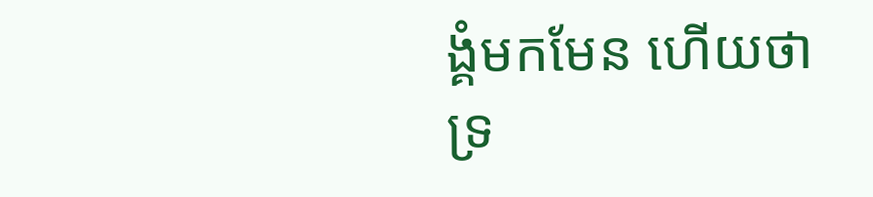ង្គំមកមែន ហើយថា ទ្រ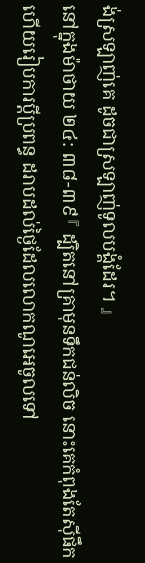ង់ស្រឡាញ់គេ ដូចជាស្រឡាញ់ទូលបង្គំដែរ។ 』
នៅក្នុងម៉ាថាយ ២៤: ៣៨-៣៩『 ដ្បិតនៅគ្រាមុនទឹកជន់លិច នោះគេកំពុងតែស៊ីផឹក ហើយរៀបការប្ដីប្រពន្ធ ដរាបដល់ថ្ងៃដែលលោកណូអេចូលទៅ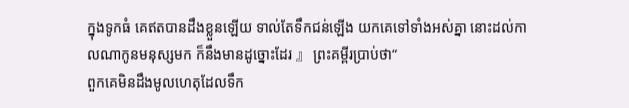ក្នុងទូកធំ គេឥតបានដឹងខ្លួនឡើយ ទាល់តែទឹកជន់ឡើង យកគេទៅទាំងអស់គ្នា នោះដល់កាលណាកូនមនុស្សមក ក៏នឹងមានដូច្នោះដែរ 』 ព្រះគម្ពីរប្រាប់ថា“
ពួកគេមិនដឹងមូលហេតុដែលទឹក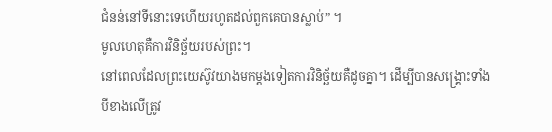ជំនន់នៅទីនោះទេហើយរហូតដល់ពួកគេបានស្លាប់” ។
មូលហេតុគឺការវិនិច្ឆ័យរបស់ព្រះ។
នៅពេលដែលព្រះយេស៊ូវយាងមកម្តងទៀតការវិនិច្ឆ័យគឺដូចគ្នា។ ដើម្បីបានសង្រ្គោះទាំងបីខាងលើត្រូវ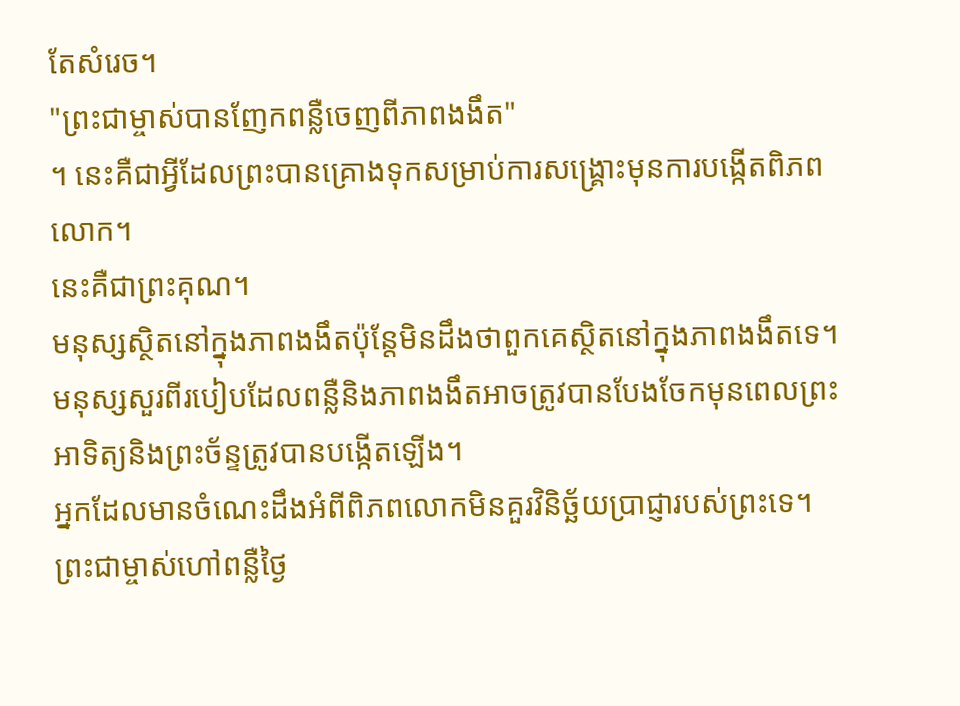តែសំរេច។
"ព្រះជាម្ចាស់បានញែកពន្លឺចេញពីភាពងងឹត"
។ នេះគឺជាអ្វីដែលព្រះបានគ្រោងទុកសម្រាប់ការសង្គ្រោះមុនការបង្កើតពិភពលោក។
នេះគឺជាព្រះគុណ។
មនុស្សស្ថិតនៅក្នុងភាពងងឹតប៉ុន្តែមិនដឹងថាពួកគេស្ថិតនៅក្នុងភាពងងឹតទេ។
មនុស្សសួរពីរបៀបដែលពន្លឺនិងភាពងងឹតអាចត្រូវបានបែងចែកមុនពេលព្រះអាទិត្យនិងព្រះច័ន្ទត្រូវបានបង្កើតឡើង។
អ្នកដែលមានចំណេះដឹងអំពីពិភពលោកមិនគួរវិនិច្ឆ័យប្រាជ្ញារបស់ព្រះទេ។
ព្រះជាម្ចាស់ហៅពន្លឺថ្ងៃ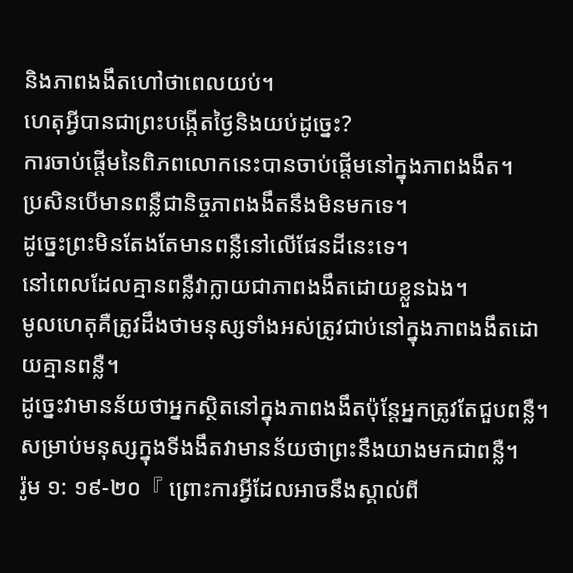និងភាពងងឹតហៅថាពេលយប់។
ហេតុអ្វីបានជាព្រះបង្កើតថ្ងៃនិងយប់ដូច្នេះ?
ការចាប់ផ្តើមនៃពិភពលោកនេះបានចាប់ផ្តើមនៅក្នុងភាពងងឹត។
ប្រសិនបើមានពន្លឺជានិច្ចភាពងងឹតនឹងមិនមកទេ។
ដូច្នេះព្រះមិនតែងតែមានពន្លឺនៅលើផែនដីនេះទេ។
នៅពេលដែលគ្មានពន្លឺវាក្លាយជាភាពងងឹតដោយខ្លួនឯង។
មូលហេតុគឺត្រូវដឹងថាមនុស្សទាំងអស់ត្រូវជាប់នៅក្នុងភាពងងឹតដោយគ្មានពន្លឺ។
ដូច្នេះវាមានន័យថាអ្នកស្ថិតនៅក្នុងភាពងងឹតប៉ុន្តែអ្នកត្រូវតែជួបពន្លឺ។
សម្រាប់មនុស្សក្នុងទីងងឹតវាមានន័យថាព្រះនឹងយាងមកជាពន្លឺ។
រ៉ូម ១: ១៩-២០『 ព្រោះការអ្វីដែលអាចនឹងស្គាល់ពី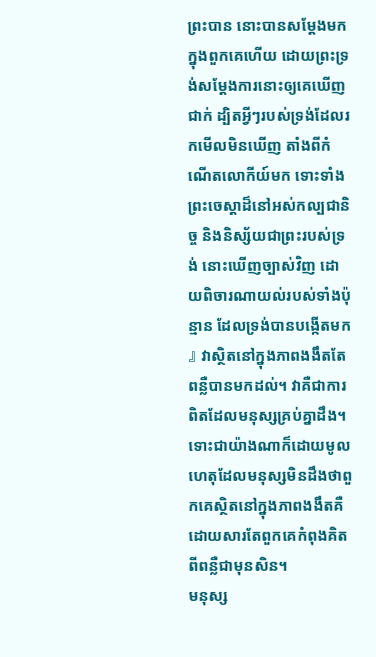ព្រះបាន នោះបានសម្ដែងមកក្នុងពួកគេហើយ ដោយព្រះទ្រង់សម្ដែងការនោះឲ្យគេឃើញជាក់ ដ្បិតអ្វីៗរបស់ទ្រង់ដែលរកមើលមិនឃើញ តាំងពីកំណើតលោកីយ៍មក ទោះទាំងព្រះចេស្តាដ៏នៅអស់កល្បជានិច្ច និងនិស្ស័យជាព្រះរបស់ទ្រង់ នោះឃើញច្បាស់វិញ ដោយពិចារណាយល់របស់ទាំងប៉ុន្មាន ដែលទ្រង់បានបង្កើតមក 』 វាស្ថិតនៅក្នុងភាពងងឹតតែពន្លឺបានមកដល់។ វាគឺជាការពិតដែលមនុស្សគ្រប់គ្នាដឹង។
ទោះជាយ៉ាងណាក៏ដោយមូលហេតុដែលមនុស្សមិនដឹងថាពួកគេស្ថិតនៅក្នុងភាពងងឹតគឺដោយសារតែពួកគេកំពុងគិតពីពន្លឺជាមុនសិន។
មនុស្ស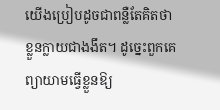យើងប្រៀបដូចជាពន្លឺតែគិតថាខ្លួនក្លាយជាងងឹត។ ដូច្នេះពួកគេព្យាយាមធ្វើខ្លួនឱ្យ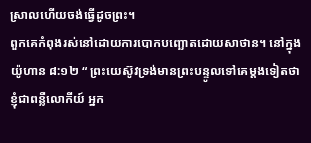ស្រាលហើយចង់ធ្វើដូចព្រះ។
ពួកគេកំពុងរស់នៅដោយការបោកបញ្ឆោតដោយសាថាន។ នៅក្នុងយ៉ូហាន ៨:១២ “ ព្រះយេស៊ូវទ្រង់មានព្រះបន្ទូលទៅគេម្តងទៀតថា ខ្ញុំជាពន្លឺលោកីយ៍ អ្នក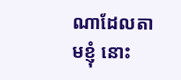ណាដែលតាមខ្ញុំ នោះ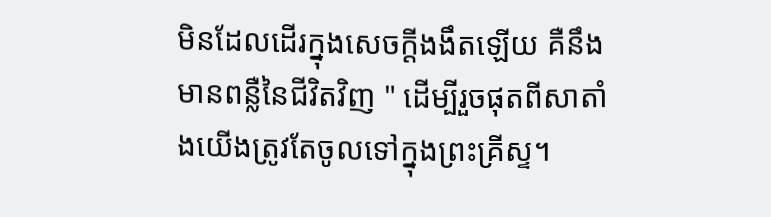មិនដែលដើរក្នុងសេចក្ដីងងឹតឡើយ គឺនឹងមានពន្លឺនៃជីវិតវិញ " ដើម្បីរួចផុតពីសាតាំងយើងត្រូវតែចូលទៅក្នុងព្រះគ្រីស្ទ។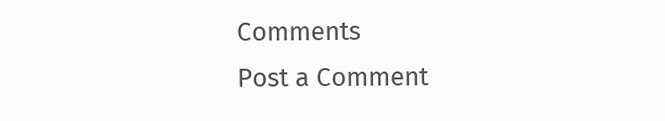Comments
Post a Comment